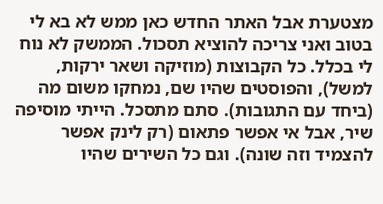מצטערת אבל האתר החדש כאן ממש לא בא לי בטוב ואני צריכה להוציא תסכול. הממשק לא נוח לי בכלל. כל הקבוצות (מוזיקה ושאר ירקות, למשל), והפוסטים שהיו שם, נמחקו משום מה (ביחד עם התגובות). סתם מתסכל. הייתי מוסיפה שיר, אבל אי אפשר פתאום (רק לינק אפשר להצמיד וזה שונה). וגם כל השירים שהיו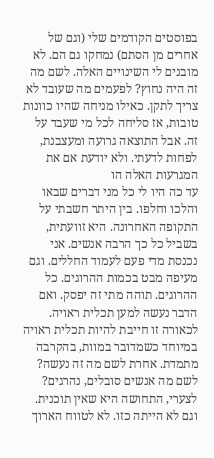בפוסטים הקודמים שלי (וגם של אחרים מן הסתם) נמחקו גם הם. לא מובנים לי השינויים האלה. לשם מה זה היה נחוץ? לפעמים מה שעובד לא צריך לתקן. כאילו מניחה שהיו כוונות טובות, אז סליחה לכל מי שעבד על זה. אבל התוצאה גרועה ומעצבנת, לפחות לדעתי. ולא יודעת אם את המגרעות האלה הו
עד כה היו לי כל מני דברים שבאו והלכו וחלפו. בין היתר חשבתי על התקופה האחרונה. היא זוועתית, בשביל כל כך הרבה אנשים. אני נכנסת מדי פעם לעמוד החללים. וגם מעיפה מבט בכמות ההרוגים. כל ההרוגים. תוהה מתי זה יפסק. ואם הדבר נעשה למען תכלית ראויה. לכאורה זו חייבת להיות תכלית ראויה במיוחד כשמדובר במוות, בהקרבה מתמדת. אחרת לשם מה זה נעשה? לשם מה אנשים סובלים, נהרגים? לצערי, התחושה היא שאין תוכנית. וגם לא הייתה כזו. לא לטווח הארוך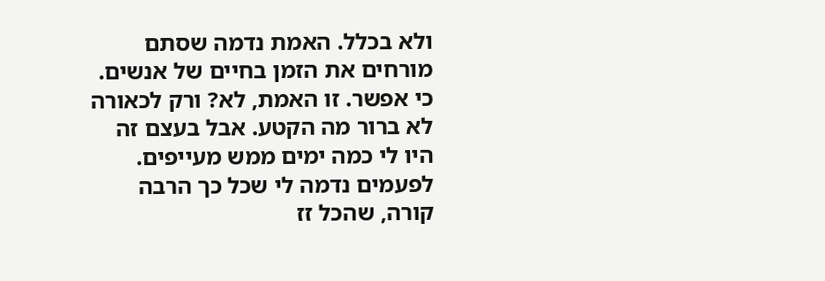ולא בכלל. האמת נדמה שסתם מורחים את הזמן בחיים של אנשים. כי אפשר. זו האמת, לא? ורק לכאורה לא ברור מה הקטע. אבל בעצם זה
היו לי כמה ימים ממש מעייפים. לפעמים נדמה לי שכל כך הרבה קורה, שהכל זז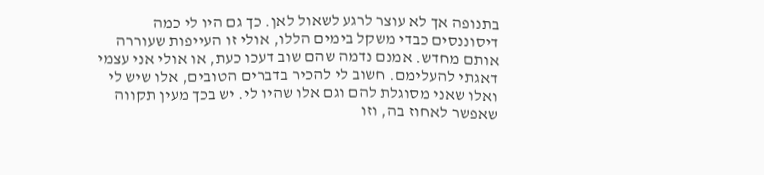בתנופה אך לא עוצר לרגע לשאול לאן. כך גם היו לי כמה דיסוננסים כבדי משקל בימים הללו, אולי זו העייפות שעוררה אותם מחדש. אמנם נדמה שהם שוב דעכו כעת, או אולי אני עצמי דאגתי להעלימם. חשוב לי להכיר בדברים הטובים, אלו שיש לי ואלו שאני מסוגלת להם וגם אלו שהיו לי. יש בכך מעין תקווה שאפשר לאחוז בה, וזו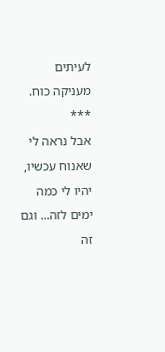לעיתים מעניקה כוח.
***
אבל נראה לי שאנוח עכשיו, יהיו לי כמה ימים לזה... וגם זה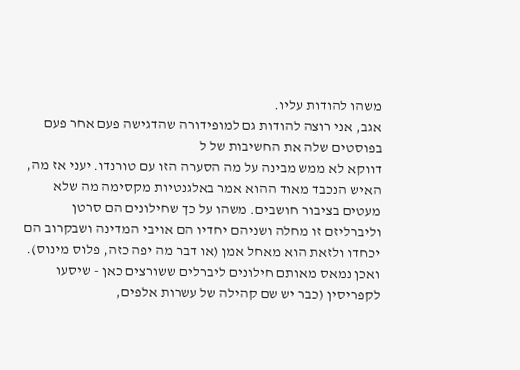משהו להודות עליו.
אגב, אני רוצה להודות גם למופידורה שהדגישה פעם אחר פעם בפוסטים שלה את החשיבות של ל
דווקא לא ממש מבינה על מה הסערה הזו עם טורנדו. יעני אז מה, האיש הנכבד מאוד ההוא אמר באלגנטיות מקסימה מה שלא מעטים בציבור חושבים. משהו על כך שחילונים הם סרטן וליברליזם זו מחלה ושניהם יחדיו הם אויבי המדינה ושבקרוב הם יכחדו ולזאת הוא מאחל אמן (או דבר מה יפה כזה, פלוס מינוס). ואכן נמאס מאותם חילונים ליברלים ששורצים כאן - שיסעו לקפריסין (כבר יש שם קהילה של עשרות אלפים,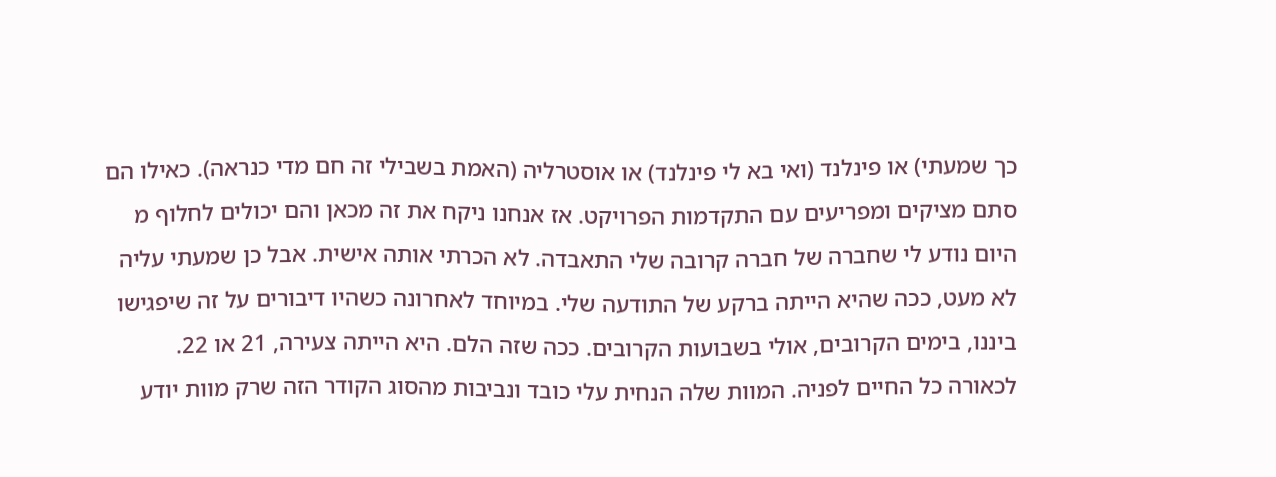כך שמעתי) או פינלנד (ואי בא לי פינלנד) או אוסטרליה (האמת בשבילי זה חם מדי כנראה). כאילו הם סתם מציקים ומפריעים עם התקדמות הפרויקט. אז אנחנו ניקח את זה מכאן והם יכולים לחלוף מ
היום נודע לי שחברה של חברה קרובה שלי התאבדה. לא הכרתי אותה אישית. אבל כן שמעתי עליה לא מעט, ככה שהיא הייתה ברקע של התודעה שלי. במיוחד לאחרונה כשהיו דיבורים על זה שיפגישו ביננו, בימים הקרובים, אולי בשבועות הקרובים. ככה שזה הלם. היא הייתה צעירה, 21 או 22. לכאורה כל החיים לפניה. המוות שלה הנחית עלי כובד ונביבות מהסוג הקודר הזה שרק מוות יודע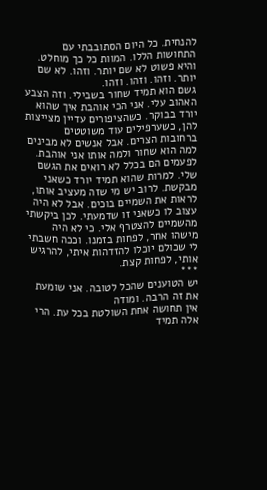להנחית. כל היום הסתובבתי עם התחושות הללו. המוות כל כך מוחלט. והיא פשוט לא שם יותר. וזהו. לא שם יותר. וזהו. וזהו. וזהו.
גשם הוא תמיד שחור בשבילי. וזה הצבע האהוב עלי. אני הכי אוהבת איך שהוא יורד בבוקר. כשהציפורים עדיין מצייצות להן, כשערפילים עוד משוטטים ברחובות הצרים. אבל אנשים לא מבינים למה הוא שחור ולמה אותו אני אוהבת. לפעמים הם בכלל לא רואים את הגשם שלי. למרות שהוא תמיד יורד כשאני מבקשת. לרוב יש מי שזה מעציב אותו, לראות את השמיים בוכים. אבל לא היה עצוב לו כשאני זו שדמעתי. לכן ביקשתי מהשמיים להצטרף אלי. כי לא היה מישהו אחר, לפחות בזמנו. וככה חשבתי לי שכולם יוכלו להזדהות איתי, להרגיש אותי, לפחות קצת.
***
יש הטוענים שהכל לטובה. אני שומעת את זה הרבה. ומודה
אין תחושה אחת השולטת בכל עת. הרי אלה תמיד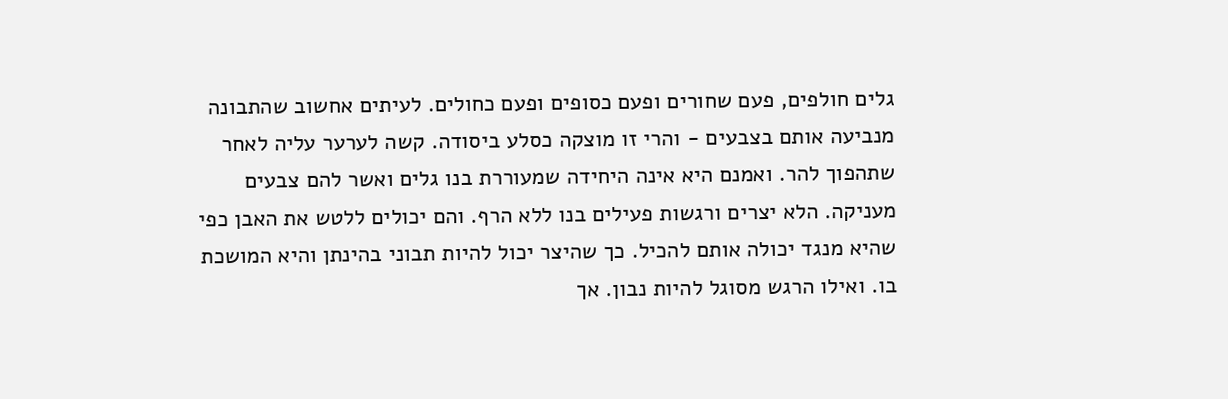גלים חולפים, פעם שחורים ופעם כסופים ופעם כחולים. לעיתים אחשוב שהתבונה מנביעה אותם בצבעים - והרי זו מוצקה כסלע ביסודה. קשה לערער עליה לאחר שתהפוך להר. ואמנם היא אינה היחידה שמעוררת בנו גלים ואשר להם צבעים מעניקה. הלא יצרים ורגשות פעילים בנו ללא הרף. והם יכולים ללטש את האבן כפי שהיא מנגד יכולה אותם להכיל. כך שהיצר יכול להיות תבוני בהינתן והיא המושכת בו. ואילו הרגש מסוגל להיות נבון. אך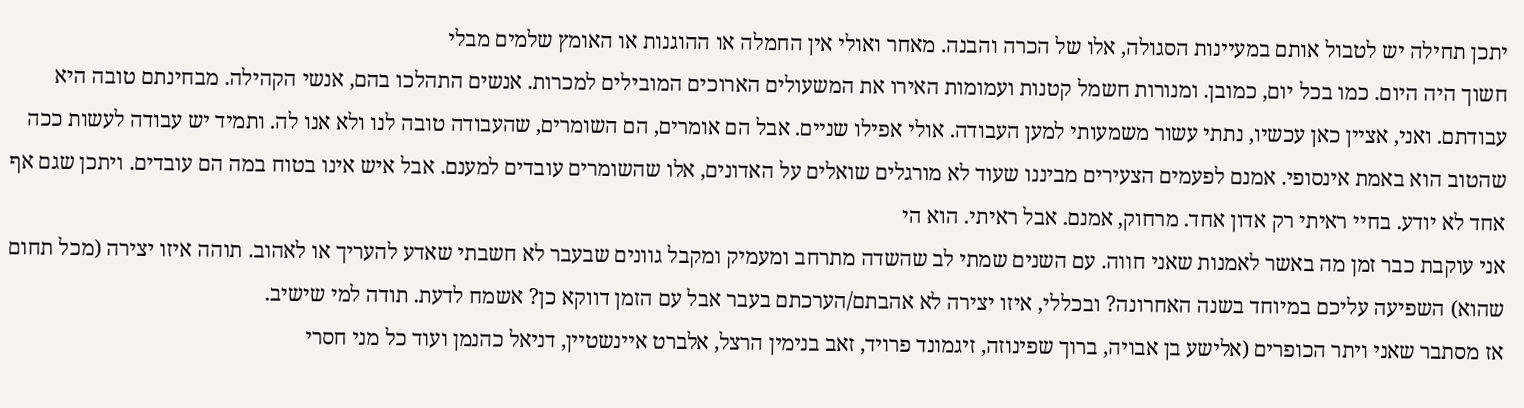יתכן תחילה יש לטבול אותם במעיינות הסגולה, אלו של הכרה והבנה. מאחר ואולי אין החמלה או ההוגנות או האומץ שלמים מבלי
חשוך היה היום. כמו בכל יום, כמובן. ומנורות חשמל קטנות ועמומות האירו את המשעולים הארוכים המובילים למכרות. אנשים התהלכו בהם, אנשי הקהילה. מבחינתם טובה היא עבודתם. ואני, אציין כאן עכשיו, נתתי עשור משמעותי למען העבודה. אולי אפילו שניים. אבל הם אומרים, הם השומרים, שהעבודה טובה לנו ולא אנו לה. ותמיד יש עבודה לעשות ככה שהטוב הוא באמת אינסופי. אמנם לפעמים הצעירים מביננו שעוד לא מורגלים שואלים על האדונים, אלו שהשומרים עובדים למענם. אבל איש אינו בטוח במה הם עובדים. ויתכן שגם אף אחד לא יודע. בחיי ראיתי רק אדון אחד. מרחוק, אמנם. אבל ראיתי. הוא הי
אני עוקבת כבר זמן מה באשר לאמנות שאני חווה. עם השנים שמתי לב שהשדה מתרחב ומעמיק ומקבל גוונים שבעבר לא חשבתי שאדע להעריך או לאהוב. תוהה איזו יצירה (מכל תחום שהוא) השפיעה עליכם במיוחד בשנה האחרונה? ובכללי, איזו יצירה לא אהבתם/הערכתם בעבר אבל עם הזמן דווקא כן? אשמח לדעת. תודה למי שישיב.
אז מסתבר שאני ויתר הכופרים (אלישע בן אבויה, ברוך שפינוזה, זיגמונד פרויד, זאב בנימין הרצל, אלברט איינשטיין, דניאל כהנמן ועוד כל מני חסרי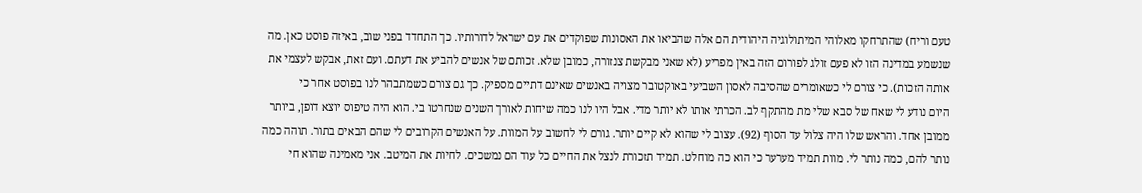טעם וריח) שהתרחקו מאלוהי המיתולוגיה היהודית הם אלה שהביאו את האסונות שפוקדים את עם ישראל לדורותיו. כך התחדד בפני שוב, באיזה פוסט כאן. מה שנשמע במדינה הזו לא פעם זולג לפורום הזה באין מפריע (לא שאני מבקשת צנזורה, כמובן שלא. זכותם של אנשים להביע את דעתם. ועם זאת, אבקש לעצמי את אותה הזכות). כי צורם לי כשאומרים שהסיבה לאסון השביעי באוקטובר מצויה באנשים שאינם דתיים מספיק. כך גם צורם כשמתבהר לנו בפוסט אחר כי
היום נודע לי שאח של סבא שלי מת מהתקף לב. הכרתי אותו לא יותר מדי. אבל היו לנו כמה שיחות לאורך השנים שנחרטו בי. הוא היה טיפוס יוצא דופן, ביותר ממובן אחד. והראש שלו היה צלול עד הסוף (92). עצוב לי שהוא לא קיים יותר. גורם לי לחשוב על המוות. על האנשים הקרובים לי שהם הבאים בתור. תוהה כמה נותר להם, כמה נותר לי. מוות תמיד מערער כי הוא כה מוחלט. תמיד תזכורת לנצל את החיים כל עוד הם נמשכים. לחיות את המיטב. אני מאמינה שהוא חי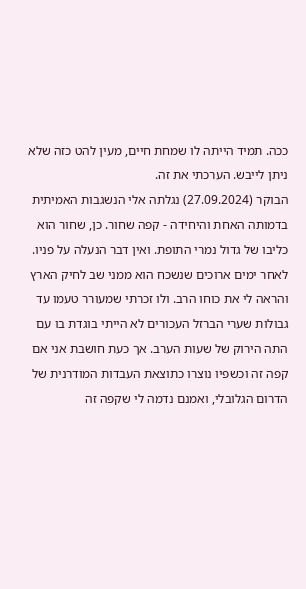ככה. תמיד הייתה לו שמחת חיים, מעין להט כזה שלא ניתן לייבש. הערכתי את זה.
הבוקר (27.09.2024) נגלתה אלי הנשגבות האמיתית בדמותה האחת והיחידה - קפה שחור. כן, שחור הוא כליבו של גדול נמרי התופת. ואין דבר הנעלה על פניו. לאחר ימים ארוכים שנשכח הוא ממני שב לחיק הארץ והראה לי את כוחו הרב. ולו זכרתי שמעורר טעמו עד גבולות שערי הברזל העכורים לא הייתי בוגדת בו עם התה הירוק של שעות הערב. אך כעת חושבת אני אם קפה זה וכשפיו נוצרו כתוצאת העבדות המודרנית של הדרום הגלובלי, ואמנם נדמה לי שקפה זה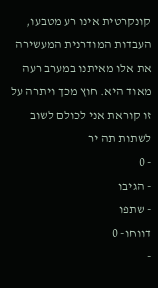קונקרטית אינו רע מטבעו, העבדות המודרנית המעשירה את אלו מאיתנו במערב רעה מאוד היא. חוץ מכך ויתרה על זו קוראת אני לכולם לשוב לשתות תה יר
- 0
- הגיבו
- שתפו
דווחו- 0
-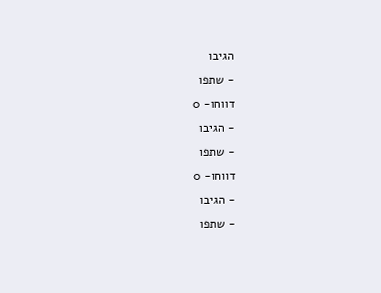הגיבו
- שתפו
דווחו- 0
- הגיבו
- שתפו
דווחו- 0
- הגיבו
- שתפו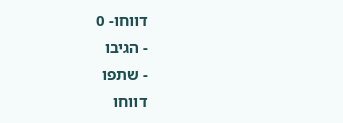דווחו- 0
- הגיבו
- שתפו
דווחו